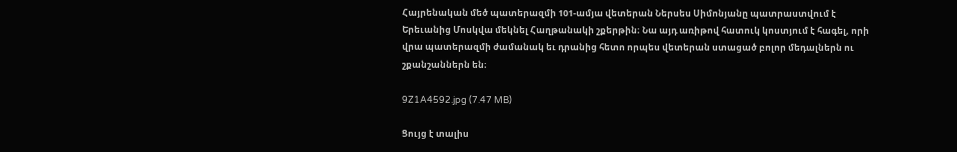Հայրենական մեծ պատերազմի 101-ամյա վետերան Ներսես Սիմոնյանը պատրաստվում է Երեւանից Մոսկվա մեկնել Հաղթանակի շքերթին։ Նա այդ առիթով հատուկ կոստյում է հագել, որի վրա պատերազմի ժամանակ եւ դրանից հետո որպես վետերան ստացած բոլոր մեդալներն ու շքանշաններն են։

9Z1A4592.jpg (7.47 MB)

Ցույց է տալիս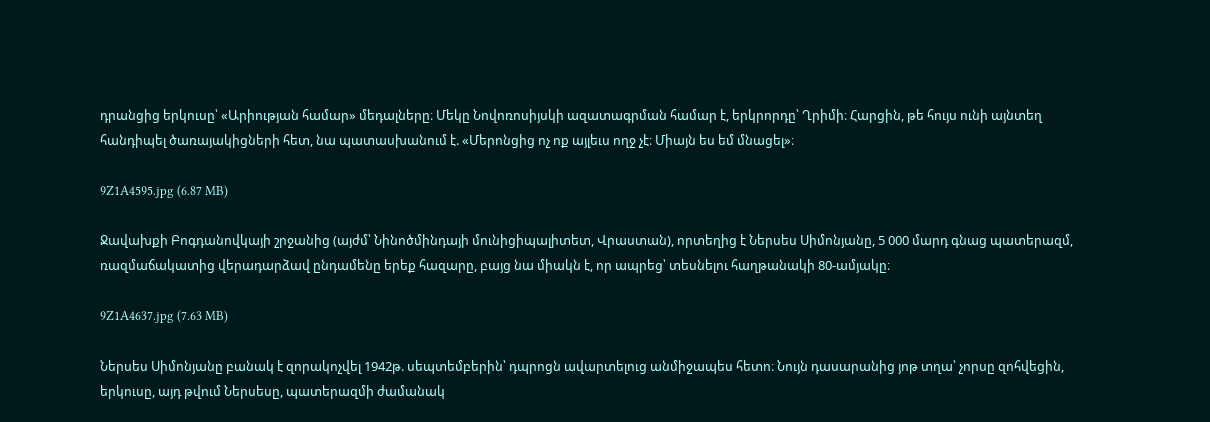դրանցից երկուսը՝ «Արիության համար» մեդալները։ Մեկը Նովոռոսիյսկի ազատագրման համար է, երկրորդը՝ Ղրիմի։ Հարցին, թե հույս ունի այնտեղ հանդիպել ծառայակիցների հետ, նա պատասխանում է. «Մերոնցից ոչ ոք այլեւս ողջ չէ։ Միայն ես եմ մնացել»։

9Z1A4595.jpg (6.87 MB)

Ջավախքի Բոգդանովկայի շրջանից (այժմ՝ Նինոծմինդայի մունիցիպալիտետ, Վրաստան), որտեղից է Ներսես Սիմոնյանը, 5 000 մարդ գնաց պատերազմ, ռազմաճակատից վերադարձավ ընդամենը երեք հազարը, բայց նա միակն է, որ ապրեց՝ տեսնելու հաղթանակի 80-ամյակը։

9Z1A4637.jpg (7.63 MB)

Ներսես Սիմոնյանը բանակ է զորակոչվել 1942թ. սեպտեմբերին՝ դպրոցն ավարտելուց անմիջապես հետո։ Նույն դասարանից յոթ տղա՝ չորսը զոհվեցին, երկուսը, այդ թվում Ներսեսը, պատերազմի ժամանակ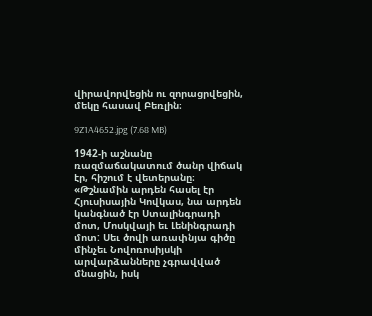վիրավորվեցին ու զորացրվեցին, մեկը հասավ Բեռլին։

9Z1A4652.jpg (7.68 MB)

1942-ի աշնանը ռազմաճակատում ծանր վիճակ էր, հիշում է վետերանը։ «Թշնամին արդեն հասել էր Հյուսիսային Կովկաս, նա արդեն կանգնած էր Ստալինգրադի մոտ, Մոսկվայի եւ Լենինգրադի մոտ: Սեւ ծովի առափնյա գիծը մինչեւ Նովոռոսիյսկի արվարձանները չգրավված մնացին, իսկ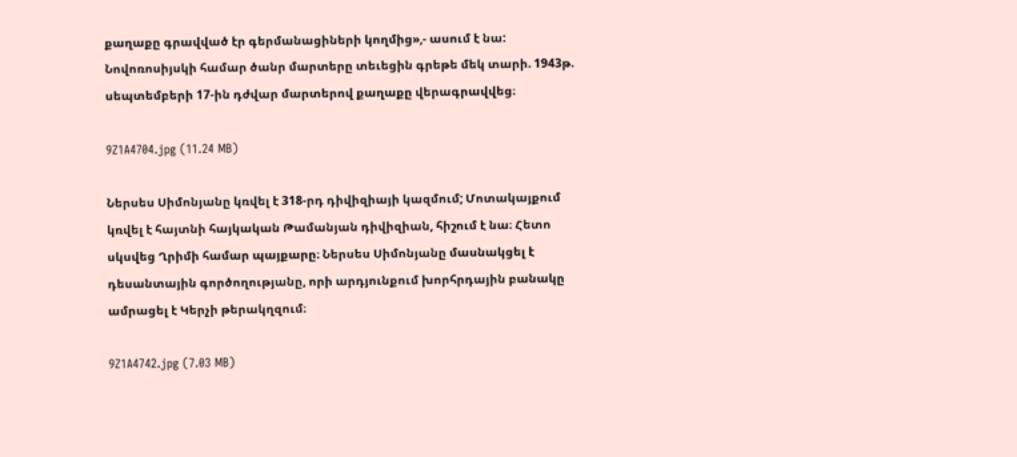քաղաքը գրավված էր գերմանացիների կողմից»,- ասում է նա: Նովոռոսիյսկի համար ծանր մարտերը տեւեցին գրեթե մեկ տարի. 1943թ. սեպտեմբերի 17-ին դժվար մարտերով քաղաքը վերագրավվեց։

9Z1A4704.jpg (11.24 MB)

Ներսես Սիմոնյանը կռվել է 318-րդ դիվիզիայի կազմում; Մոտակայքում կռվել է հայտնի հայկական Թամանյան դիվիզիան, հիշում է նա։ Հետո սկսվեց Ղրիմի համար պայքարը։ Ներսես Սիմոնյանը մասնակցել է դեսանտային գործողությանը, որի արդյունքում խորհրդային բանակը ամրացել է Կերչի թերակղզում։

9Z1A4742.jpg (7.03 MB)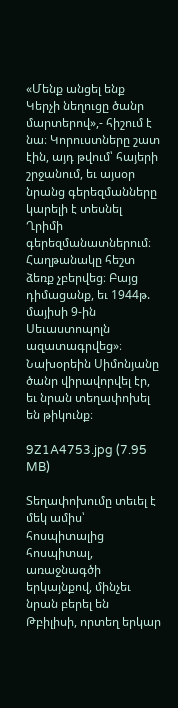«Մենք անցել ենք Կերչի նեղուցը ծանր մարտերով»,- հիշում է նա։ Կորուստները շատ էին, այդ թվում՝ հայերի շրջանում, եւ այսօր նրանց գերեզմանները կարելի է տեսնել Ղրիմի գերեզմանատներում։ Հաղթանակը հեշտ ձեռք չբերվեց։ Բայց դիմացանք, եւ 1944թ. մայիսի 9-ին Սեւաստոպոլն ազատագրվեց»։ Նախօրեին Սիմոնյանը ծանր վիրավորվել էր, եւ նրան տեղափոխել են թիկունք։

9Z1A4753.jpg (7.95 MB)

Տեղափոխումը տեւել է մեկ ամիս՝ հոսպիտալից հոսպիտալ, առաջնագծի երկայնքով, մինչեւ նրան բերել են Թբիլիսի, որտեղ երկար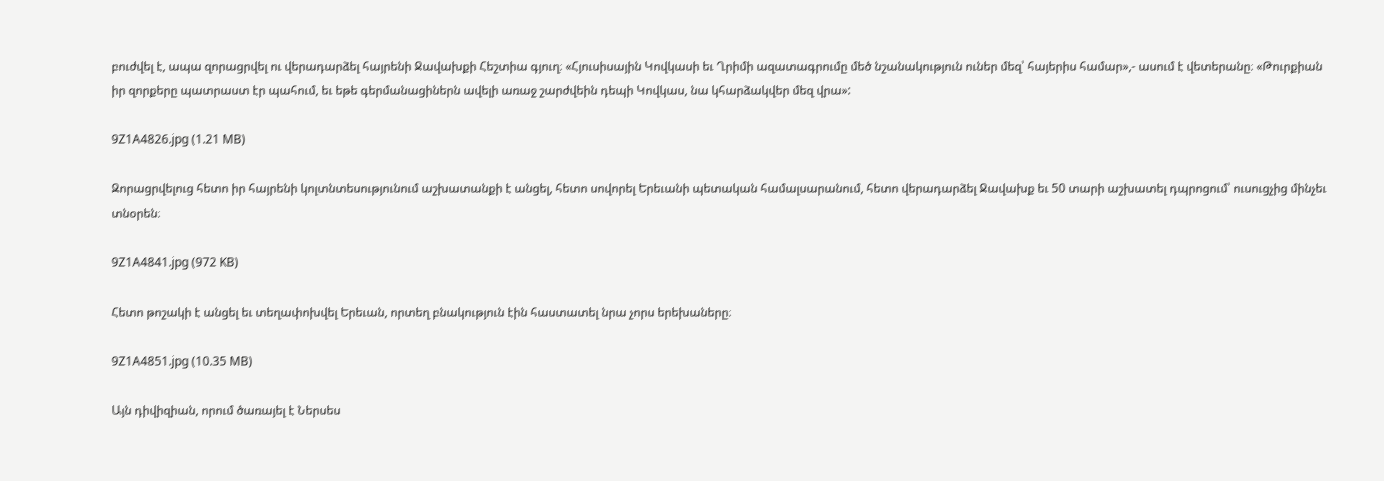բուժվել է, ապա զորացրվել ու վերադարձել հայրենի Ջավախքի Հեշտիա գյուղ։ «Հյուսիսային Կովկասի եւ Ղրիմի ազատագրումը մեծ նշանակություն ուներ մեզ՝ հայերիս համար»,- ասում է վետերանը։ «Թուրքիան իր զորքերը պատրաստ էր պահում, եւ եթե գերմանացիներն ավելի առաջ շարժվեին դեպի Կովկաս, նա կհարձակվեր մեզ վրա»:

9Z1A4826.jpg (1.21 MB)

Զորացրվելուց հետո իր հայրենի կոլտնտեսությունում աշխատանքի է անցել, հետո սովորել Երեւանի պետական համալսարանում, հետո վերադարձել Ջավախք եւ 50 տարի աշխատել դպրոցում՝ ուսուցչից մինչեւ տնօրեն։

9Z1A4841.jpg (972 KB)

Հետո թոշակի է անցել եւ տեղափոխվել Երեւան, որտեղ բնակություն էին հաստատել նրա չորս երեխաները։

9Z1A4851.jpg (10.35 MB)

Այն դիվիզիան, որում ծառայել է Ներսես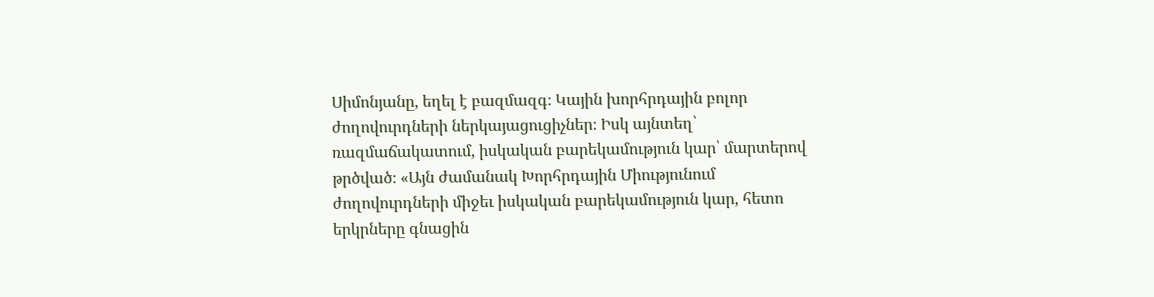Սիմոնյանը, եղել է բազմազգ։ Կային խորհրդային բոլոր ժողովուրդների ներկայացուցիչներ։ Իսկ այնտեղ՝ ռազմաճակատում, իսկական բարեկամություն կար՝ մարտերով թրծված։ «Այն ժամանակ Խորհրդային Միությունում ժողովուրդների միջեւ իսկական բարեկամություն կար, հետո երկրները գնացին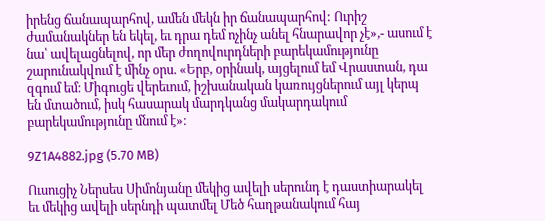իրենց ճանապարհով, ամեն մեկն իր ճանապարհով: Ուրիշ ժամանակներ են եկել, եւ դրա դեմ ոչինչ անել հնարավոր չէ»,- ասում է նա՝ ավելացնելով, որ մեր ժողովուրդների բարեկամությունը շարունակվում է մինչ օրս. «Երբ, օրինակ, այցելում եմ Վրաստան, դա զգում եմ։ Միգուցե վերեւում, իշխանական կառույցներում այլ կերպ են մտածում, իսկ հասարակ մարդկանց մակարդակում բարեկամությունը մնում է»։

9Z1A4882.jpg (5.70 MB)

Ուսուցիչ Ներսես Սիմոնյանը մեկից ավելի սերունդ է դաստիարակել եւ մեկից ավելի սերնդի պատմել Մեծ հաղթանակում հայ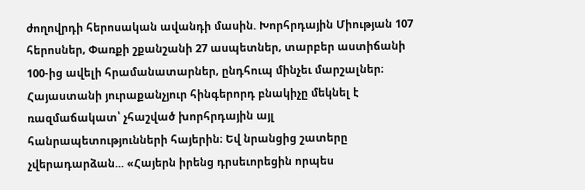ժողովրդի հերոսական ավանդի մասին. Խորհրդային Միության 107 հերոսներ, Փառքի շքանշանի 27 ասպետներ, տարբեր աստիճանի 100-ից ավելի հրամանատարներ, ընդհուպ մինչեւ մարշալներ։ Հայաստանի յուրաքանչյուր հինգերորդ բնակիչը մեկնել է ռազմաճակատ՝ չհաշված խորհրդային այլ հանրապետությունների հայերին։ Եվ նրանցից շատերը չվերադարձան... «Հայերն իրենց դրսեւորեցին որպես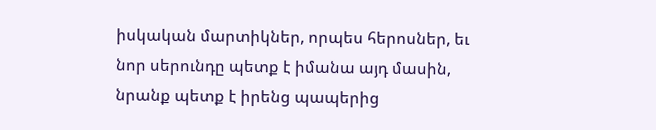իսկական մարտիկներ, որպես հերոսներ, եւ նոր սերունդը պետք է իմանա այդ մասին, նրանք պետք է իրենց պապերից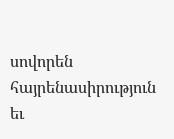սովորեն հայրենասիրություն եւ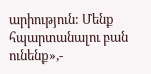արիություն: Մենք հպարտանալու բան ունենք»,-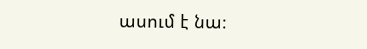ասում է նա։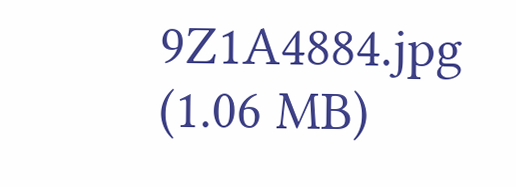9Z1A4884.jpg (1.06 MB)